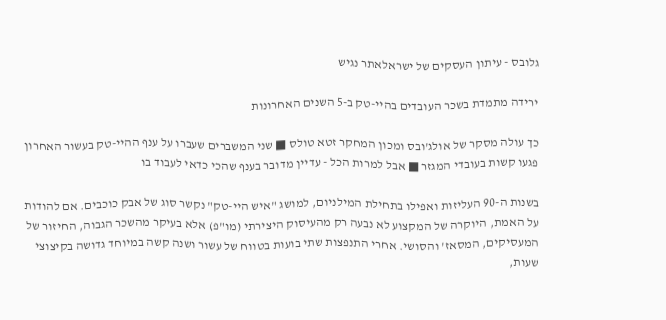גלובס - עיתון העסקים של ישראלאתר נגיש

ירידה מתמדת בשכר העובדים בהיי-טק ב-5 השנים האחרונות

כך עולה מסקר של אולג'ובס ומכון המחקר זטא טולס ■ שני המשברים שעברו על ענף ההיי-טק בעשור האחרון פגעו קשות בעובדי המגזר ■ אבל למרות הכל - עדיין מדובר בענף שהכי כדאי לעבוד בו

בשנות ה-90 העליזות ואפילו בתחילת המילניום, למושג "איש היי-טק" נקשר סוג של אבק כוכבים. אם להודות על האמת, היוקרה של המקצוע לא נבעה רק מהעיסוק היצירתי (מו"פ) אלא בעיקר מהשכר הגבוה, החיזור של המעסיקים, המסאז' והסושי. אחרי התנפצות שתי בועות בטווח של עשור ושנה קשה במיוחד גדושה בקיצוצי שעות,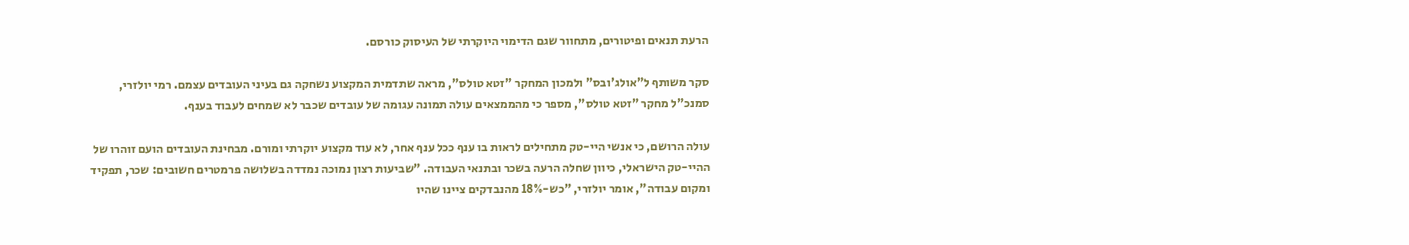הרעת תנאים ופיטורים, מתחוור שגם הדימוי היוקרתי של העיסוק כורסם.

סקר משותף ל"אולג'ובס" ולמכון המחקר "זטא טולס", מראה שתדמית המקצוע נשחקה גם בעיני העובדים עצמם. רמי יולזרי, סמנכ"ל מחקר "זטא טולס", מספר כי מהממצאים עולה תמונה עגומה של עובדים שכבר לא שמחים לעבוד בענף.

עולה הרושם, כי אנשי היי-טק מתחילים לראות בו ענף ככל ענף אחר, לא עוד מקצוע יוקרתי ומורם. מבחינת העובדים הועם זוהרו של ההיי-טק הישראלי, כיוון שחלה הרעה בשכר ובתנאי העבודה. "שביעות רצון נמוכה נמדדה בשלושה פרמטרים חשובים: שכר, תפקיד ומקום עבודה", אומר יולזרי, "כש-18% מהנבדקים ציינו שהיו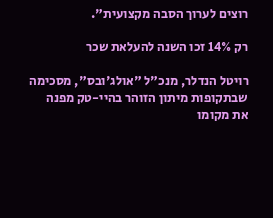רוצים לערוך הסבה מקצועית".

רק 14% זכו השנה להעלאת שכר

רויטל הנדלר, מנכ"ל "אולג'ובס", מסכימה שבתקופות מיתון הזוהר בהיי-טק מפנה את מקומו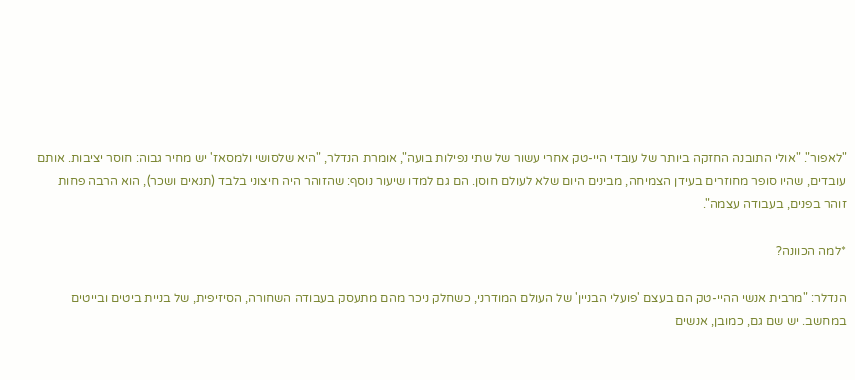"לאפור". "אולי התובנה החזקה ביותר של עובדי היי-טק אחרי עשור של שתי נפילות בועה", אומרת הנדלר, "היא שלסושי ולמסאז' יש מחיר גבוה: חוסר יציבות. אותם עובדים, שהיו סופר מחוזרים בעידן הצמיחה, מבינים היום שלא לעולם חוסן. הם גם למדו שיעור נוסף: שהזוהר היה חיצוני בלבד (תנאים ושכר), הוא הרבה פחות זוהר בפנים, בעבודה עצמה".

*למה הכוונה?

הנדלר: "מרבית אנשי ההיי-טק הם בעצם 'פועלי הבניין' של העולם המודרני, כשחלק ניכר מהם מתעסק בעבודה השחורה, הסיזיפית, של בניית ביטים ובייטים במחשב. יש שם גם, כמובן, אנשים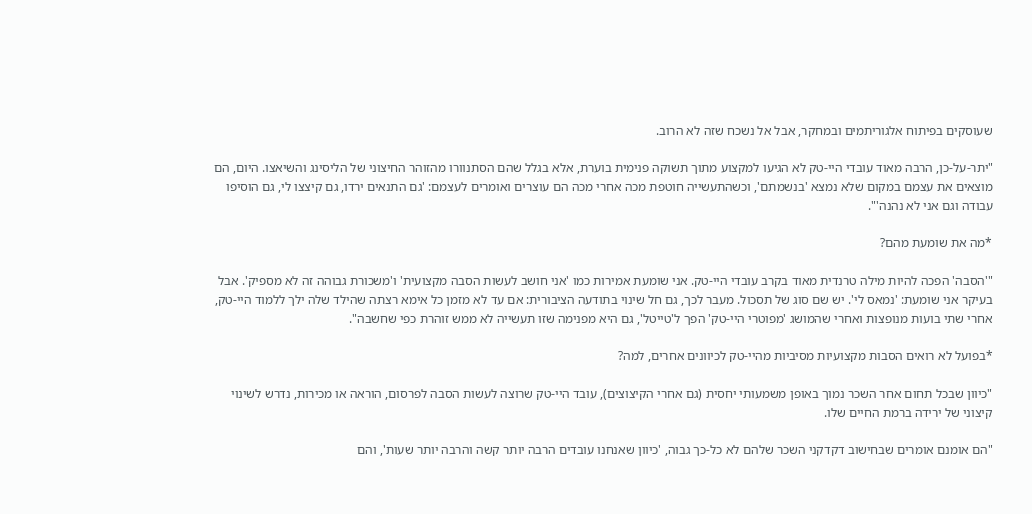שעוסקים בפיתוח אלגוריתמים ובמחקר, אבל אל נשכח שזה לא הרוב.

"יתר-על-כן, הרבה מאוד עובדי היי-טק לא הגיעו למקצוע מתוך תשוקה פנימית בוערת, אלא בגלל שהם הסתנוורו מהזוהר החיצוני של הליסינג והשיאצו. היום, הם מוצאים את עצמם במקום שלא נמצא 'בנשמתם', וכשהתעשייה חוטפת מכה אחרי מכה הם עוצרים ואומרים לעצמם: 'גם התנאים ירדו, גם קיצצו לי, גם הוסיפו עבודה וגם אני לא נהנה'".

*מה את שומעת מהם?

"'הסבה' הפכה להיות מילה טרנדית מאוד בקרב עובדי היי-טק. אני שומעת אמירות כמו 'אני חושב לעשות הסבה מקצועית' ו'משכורת גבוהה זה לא מספיק'. אבל בעיקר אני שומעת: 'נמאס לי'. יש שם סוג של תסכול. מעבר לכך, גם חל שינוי בתודעה הציבורית: אם עד לא מזמן כל אימא רצתה שהילד שלה ילך ללמוד היי-טק, אחרי שתי בועות מנופצות ואחרי שהמושג 'מפוטרי היי-טק' הפך ל'טייטל', גם היא מפנימה שזו תעשייה לא ממש זוהרת כפי שחשבה".

*בפועל לא רואים הסבות מקצועיות מסיביות מהיי-טק לכיוונים אחרים, למה?

"כיוון שבכל תחום אחר השכר נמוך באופן משמעותי יחסית (גם אחרי הקיצוצים), עובד היי-טק שרוצה לעשות הסבה לפרסום, הוראה או מכירות, נדרש לשינוי קיצוני של ירידה ברמת החיים שלו.

"הם אומנם אומרים שבחישוב דקדקני השכר שלהם לא כל-כך גבוה, 'כיוון שאנחנו עובדים הרבה יותר קשה והרבה יותר שעות', והם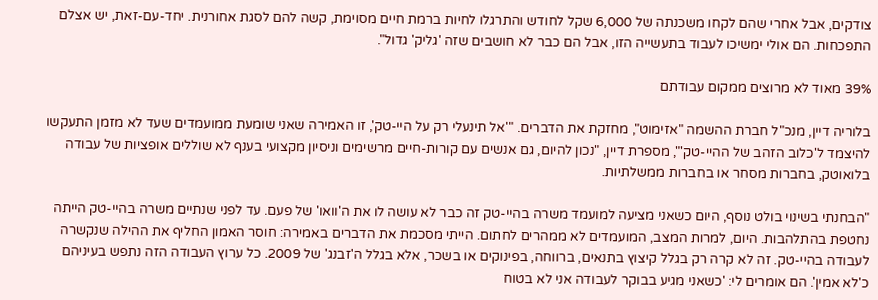צודקים, אבל אחרי שהם לקחו משכנתה של 6,000 שקל לחודש והתרגלו לחיות ברמת חיים מסוימת, קשה להם לסגת אחורנית. יחד-עם-זאת, יש אצלם התפכחות. הם אולי ימשיכו לעבוד בתעשייה הזו, אבל הם כבר לא חושבים שזה 'גליק' גדול".

39% מאוד לא מרוצים ממקום עבודתם

בלוריה דיין, מנכ"ל חברת ההשמה "אזימוט", מחזקת את הדברים. "'אל תינעלי רק על היי-טק', זו האמירה שאני שומעת ממועמדים שעד לא מזמן התעקשו להיצמד ל'כלוב הזהב של ההיי-טק'", מספרת דיין, "נכון להיום, גם אנשים עם קורות-חיים מרשימים וניסיון מקצועי בענף לא שוללים אופציות של עבודה בלואוטק, בחברות מסחר או בחברות ממשלתיות.

"הבחנתי בשינוי בולט נוסף, היום כשאני מציעה למועמד משרה בהיי-טק זה כבר לא עושה לו את ה'וואו' של פעם. עד לפני שנתיים משרה בהיי-טק הייתה נחטפת בהתלהבות. היום, למרות המצב, המועמדים לא ממהרים לחתום. הייתי מסכמת את הדברים באמירה: חוסר האמון החליף את ההילה שנקשרה לעבודה בהיי-טק. זה לא קרה רק בגלל קיצוץ בתנאים, ברווחה, בפינוקים או בשכר, אלא בגלל ה'זבנג' של 2009. כל ערוץ העבודה הזה נתפש בעיניהם כ'לא אמין'. הם אומרים לי: 'כשאני מגיע בבוקר לעבודה אני לא בטוח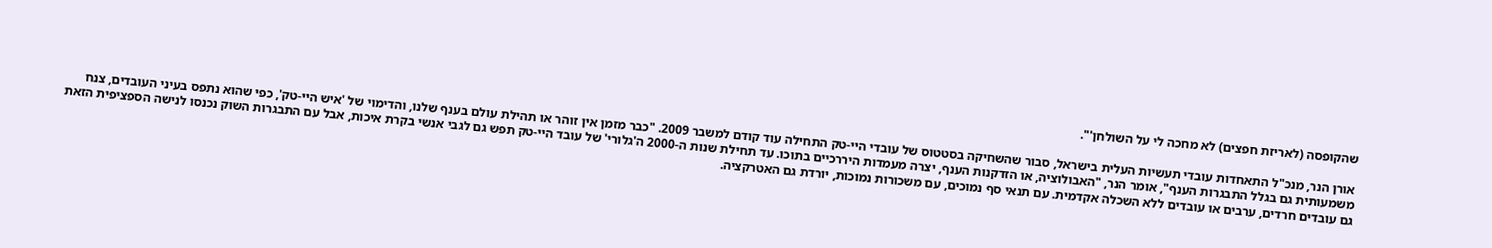שהקופסה (לאריזת חפצים) לא מחכה לי על השולחן'".

אורן הנר, מנכ"ל התאחדות עובדי תעשיות העלית בישראל, סבור שהשחיקה בסטטוס של עובדי היי-טק התחילה עוד קודם למשבר 2009. "כבר מזמן אין זוהר או תהילת עולם בענף שלנו, והדימוי של 'איש היי-טק', כפי שהוא נתפס בעיני העובדים, צנח משמעותית גם בגלל התבגרות הענף", אומר הנר, "האבולוציה, או הזדקנות הענף, יצרה מעמדות היררכיים בתוכו. עד תחילת שנות ה-2000 ה'גלורי' של עובד היי-טק תפש גם לגבי אנשי בקרת איכות, אבל עם התבגרות השוק נכנסו לנישה הספציפית הזאת גם עובדים חרדים, ערבים או עובדים ללא השכלה אקדמית. עם תנאי סף נמוכים, עם משכורות נמוכות, יורדת גם האטרקציה.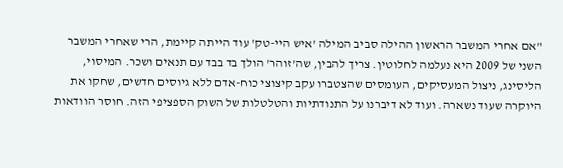"אם אחרי המשבר הראשון ההילה סביב המילה 'איש היי-טק' עוד הייתה קיימת, הרי שאחרי המשבר השני של 2009 היא נעלמה לחלוטין. צריך להבין, שה'זוהר' הולך בד בבד עם תנאים ושכר. המיסוי, הליסינג, ניצול המעסיקים, העומסים שהצטברו עקב קיצוצי כוח-אדם ללא גיוסים חדשים, שחקו את היוקרה שעוד נשארה. ועוד לא דיברנו על התנודתיות והטלטלות של השוק הספציפי הזה. חוסר הוודאות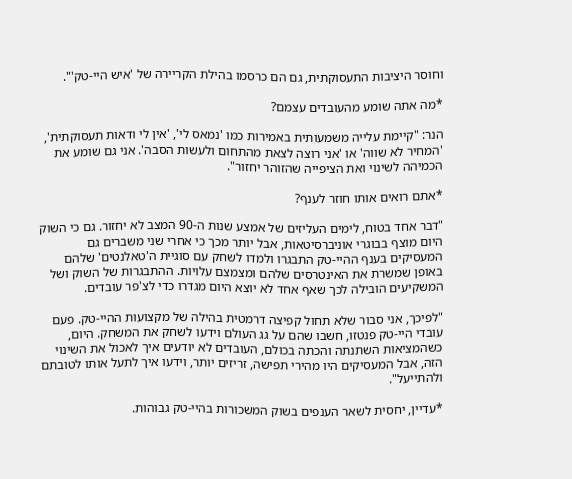וחוסר היציבות התעסוקתית, גם הם כרסמו בהילת הקריירה של 'איש היי-טק'".

*מה אתה שומע מהעובדים עצמם?

הנר: "קיימת עלייה משמעותית באמירות כמו 'נמאס לי', 'אין לי ודאות תעסוקתית', 'המחיר לא שווה' או 'אני רוצה לצאת מהתחום ולעשות הסבה'. אני גם שומע את הכמיהה לשינוי ואת הציפייה שהזוהר יחזור".

*אתם רואים אותו חוזר לענף?

"דבר אחד בטוח, לימים העליזים של אמצע שנות ה-90 המצב לא יחזור. גם כי השוק היום מוצף בבוגרי אוניברסיטאות, אבל יותר מכך כי אחרי שני משברים גם המעסיקים בענף ההיי-טק התבגרו ולמדו לשחק עם סוגיית ה'טאלנטים' שלהם באופן שמשרת את האינטרסים שלהם ומצמצם עלויות. ההתבגרות של השוק ושל המשקיעים הובילה לכך שאף אחד לא יוצא היום מגדרו כדי לצ'פר עובדים.

"לפיכך, אני סבור שלא תחול קפיצה דרמטית בהילה של מקצועות ההיי-טק. פעם עובדי היי-טק פנטזו, חשבו שהם על גג העולם וידעו לשחק את המשחק. היום, כשהמציאות השתנתה והכתה בכולם, העובדים לא יודעים איך לאכול את השינוי הזה, אבל המעסיקים היו מהירי תפישה, זריזים יותר, וידעו איך לתעל אותו לטובתם ולהתייעל".

*עדיין, יחסית לשאר הענפים בשוק המשכורות בהיי-טק גבוהות.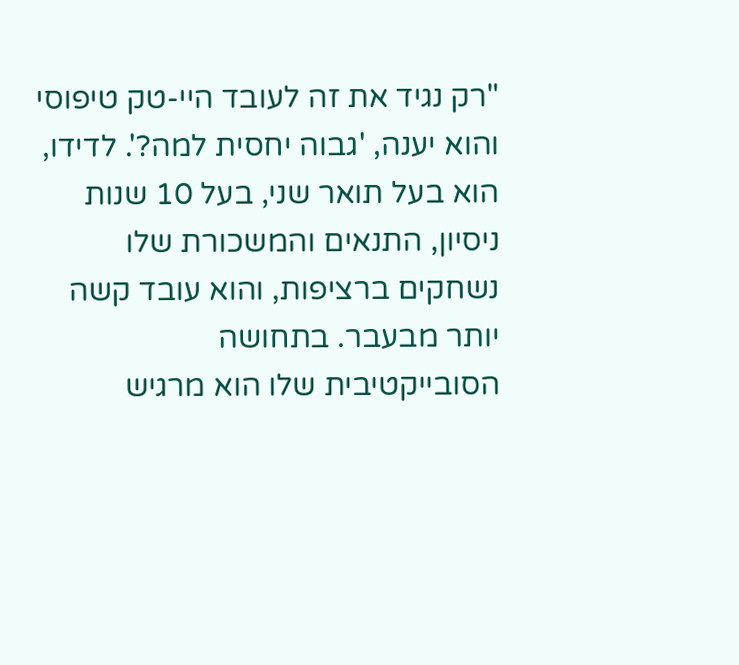"רק נגיד את זה לעובד היי-טק טיפוסי והוא יענה, 'גבוה יחסית למה?'. לדידו, הוא בעל תואר שני, בעל 10 שנות ניסיון, התנאים והמשכורת שלו נשחקים ברציפות, והוא עובד קשה יותר מבעבר. בתחושה הסובייקטיבית שלו הוא מרגיש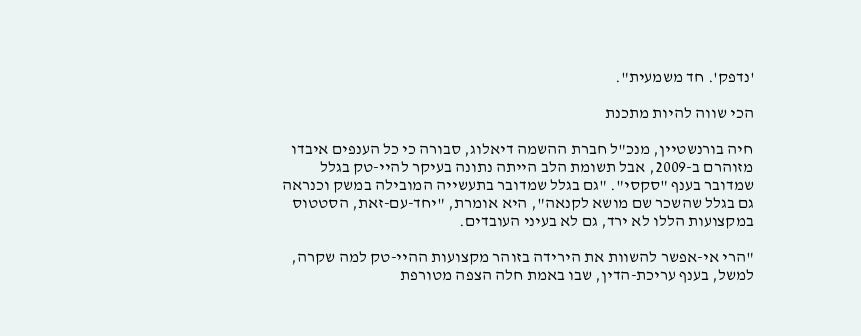'נדפק'. חד משמעית".

הכי שווה להיות מתכנת

חיה בורנשטיין, מנכ"ל חברת ההשמה דיאלוג, סבורה כי כל הענפים איבדו מזוהרם ב-2009, אבל תשומת הלב הייתה נתונה בעיקר להיי-טק בגלל שמדובר בענף "סקסי". "גם בגלל שמדובר בתעשייה המובילה במשק וכנראה גם בגלל שהשכר שם מושא לקנאה", היא אומרת, "יחד-עם-זאת, הסטטוס במקצועות הללו לא ירד, גם לא בעיני העובדים.

"הרי אי-אפשר להשוות את הירידה בזוהר מקצועות ההיי-טק למה שקרה, למשל, בענף עריכת-הדין, שבו באמת חלה הצפה מטורפת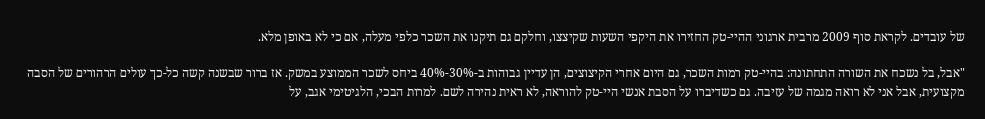של עובדים. לקראת סוף 2009 מרבית ארגוני ההיי-טק החזירו את היקפי השעות שקיצצו, וחלקם גם תיקנו את השכר כלפי מעלה, אם כי לא באופן מלא.

"אבל, בל נשכח את השורה התחתונה: בהיי-טק רמות השכר, גם היום אחרי הקיצוצים, הן עדיין גבוהות ב-30%-40% ביחס לשכר הממוצע במשק. אז ברור שבשנה קשה כל-כך עולים הרהורים של הסבה מקצועית, אבל אני לא רואה מגמה של עזיבה. גם כשדיברו על הסבת אנשי היי-טק להוראה, לא ראית נהירה לשם. למרות הבכי, הלגיטימי אגב, על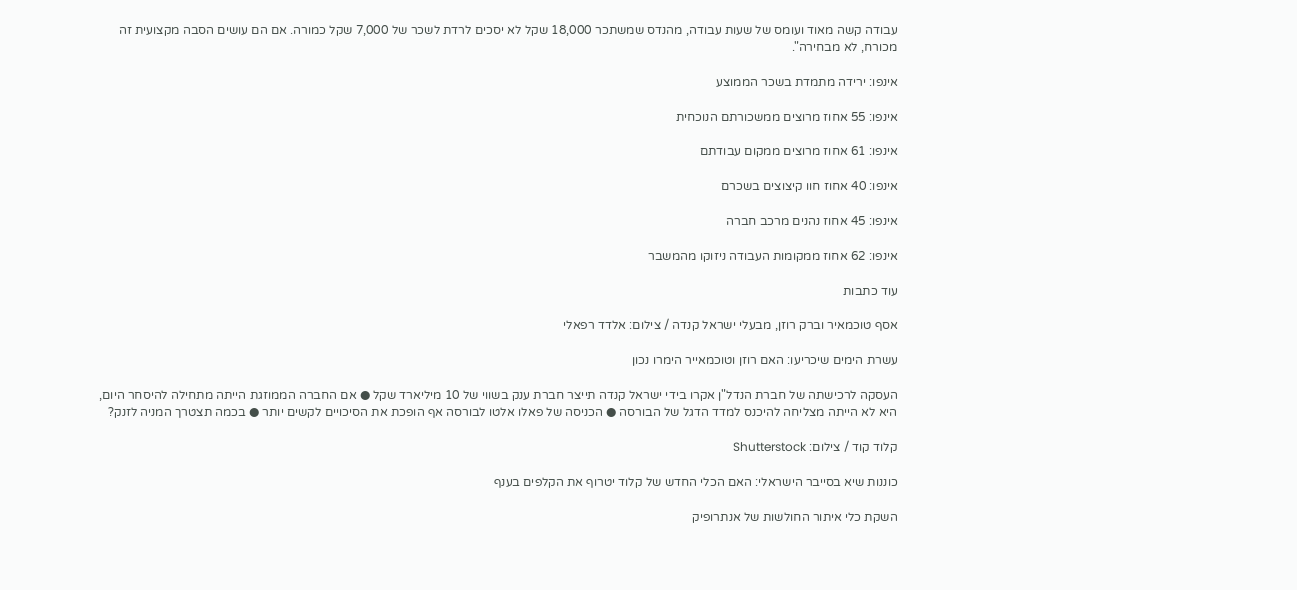עבודה קשה מאוד ועומס של שעות עבודה, מהנדס שמשתכר 18,000 שקל לא יסכים לרדת לשכר של 7,000 שקל כמורה. אם הם עושים הסבה מקצועית זה מכורח, לא מבחירה".

אינפו: ירידה מתמדת בשכר הממוצע

אינפו: 55 אחוז מרוצים ממשכורתם הנוכחית

אינפו: 61 אחוז מרוצים ממקום עבודתם

אינפו: 40 אחוז חוו קיצוצים בשכרם

אינפו: 45 אחוז נהנים מרכב חברה

אינפו: 62 אחוז ממקומות העבודה ניזוקו מהמשבר

עוד כתבות

אסף טוכמאיר וברק רוזן, מבעלי ישראל קנדה / צילום: אלדד רפאלי

עשרת הימים שיכריעו: האם רוזן וטוכמאייר הימרו נכון

העסקה לרכישתה של חברת הנדל"ן אקרו בידי ישראל קנדה תייצר חברת ענק בשווי של 10 מיליארד שקל ● אם החברה הממוזגת הייתה מתחילה להיסחר היום, היא לא הייתה מצליחה להיכנס למדד הדגל של הבורסה ● הכניסה של פאלו אלטו לבורסה אף הופכת את הסיכויים לקשים יותר ● בכמה תצטרך המניה לזנק?

קלוד קוד / צילום: Shutterstock

כוננות שיא בסייבר הישראלי: האם הכלי החדש של קלוד יטרוף את הקלפים בענף

השקת כלי איתור החולשות של אנתרופיק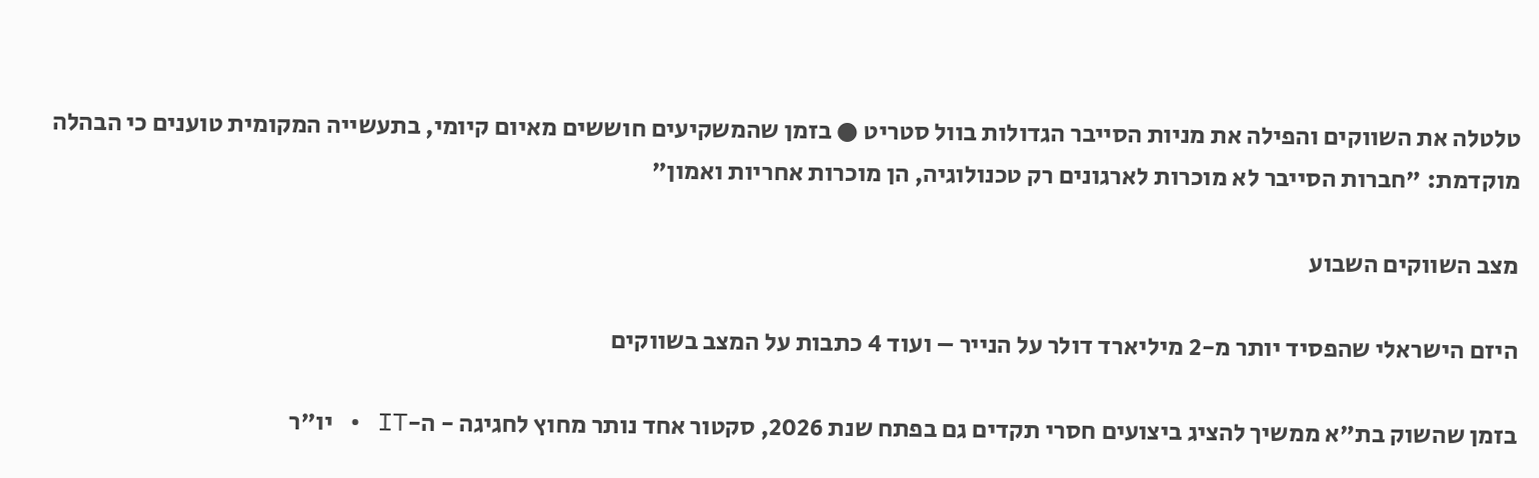טלטלה את השווקים והפילה את מניות הסייבר הגדולות בוול סטריט ● בזמן שהמשקיעים חוששים מאיום קיומי, בתעשייה המקומית טוענים כי הבהלה מוקדמת: "חברות הסייבר לא מוכרות לארגונים רק טכנולוגיה, הן מוכרות אחריות ואמון"

מצב השווקים השבוע

היזם הישראלי שהפסיד יותר מ-2 מיליארד דולר על הנייר – ועוד 4 כתבות על המצב בשווקים

בזמן שהשוק בת"א ממשיך להציג ביצועים חסרי תקדים גם בפתח שנת 2026, סקטור אחד נותר מחוץ לחגיגה - ה-IT • יו"ר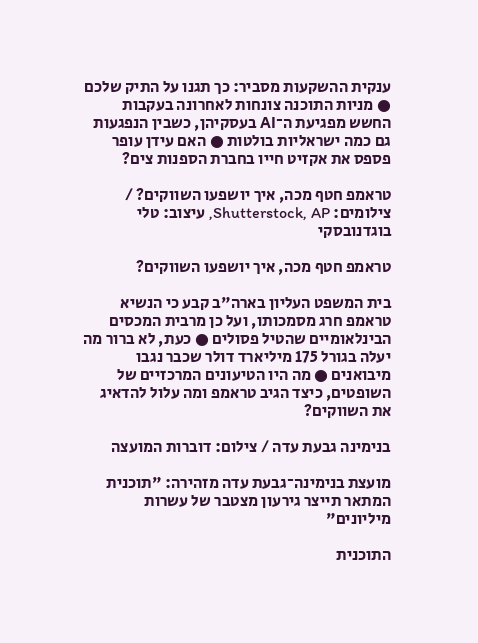ענקית ההשקעות מסביר: כך תגנו על התיק שלכם ● מניות התוכנה צונחות לאחרונה בעקבות החשש מפגיעת ה־AI בעסקיהן, כשבין הנפגעות גם כמה ישראליות בולטות ● האם עידן עופר פספס את אקזיט חייו בחברת הספנות צים?

טראמפ חטף מכה, איך יושפעו השווקים? / צילומים: Shutterstock, AP, עיצוב: טלי בוגדנובסקי

טראמפ חטף מכה, איך יושפעו השווקים?

בית המשפט העליון בארה"ב קבע כי הנשיא טראמפ חרג מסמכותו, ועל כן מרבית המכסים הבינלאומיים שהטיל פסולים ● כעת, לא ברור מה יעלה בגורל 175 מיליארד דולר שכבר נגבו מיבואנים ● מה היו הטיעונים המרכזיים של השופטים, כיצד הגיב טראמפ ומה עלול להדאיג את השווקים?

בנימינה גבעת עדה / צילום: דוברות המועצה

מועצת בנימינה־גבעת עדה מזהירה: "תוכנית המתאר תייצר גירעון מצטבר של עשרות מיליונים"

התוכנית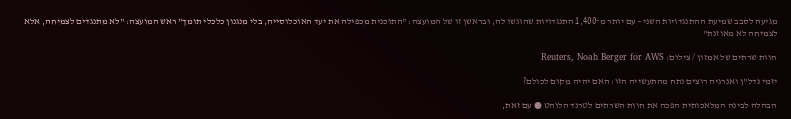מגיעה לסבב שמיעת ההתנגדויות השני - עם יותר מ־1,400 התנגדויות שהוגשו לה, ובראשן זו של המועצה: "התוכנית מכפילה את יעד האוכלוסייה, בלי מנגנון כלכלי תומך" ראש המועצה: "לא מתנגדים לצמיחה, אלא לצמיחה לא מאוזנת"

חוות שרתים של אמזון / צילום: Reuters, Noah Berger for AWS

יזמי נדל"ן ואנרגיה רוצים נתח מהתעשייה הזו: האם יהיה מקום לכולם?

הבהלה לבינה המלאכותית הפכה את חוות השרתים לטרנד הלוהט ● עם זאת,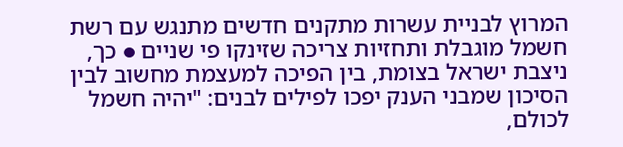המרוץ לבניית עשרות מתקנים חדשים מתנגש עם רשת חשמל מוגבלת ותחזיות צריכה שזינקו פי שניים ● כך, ניצבת ישראל בצומת, בין הפיכה למעצמת מחשוב לבין הסיכון שמבני הענק יפכו לפילים לבנים: "יהיה חשמל לכולם,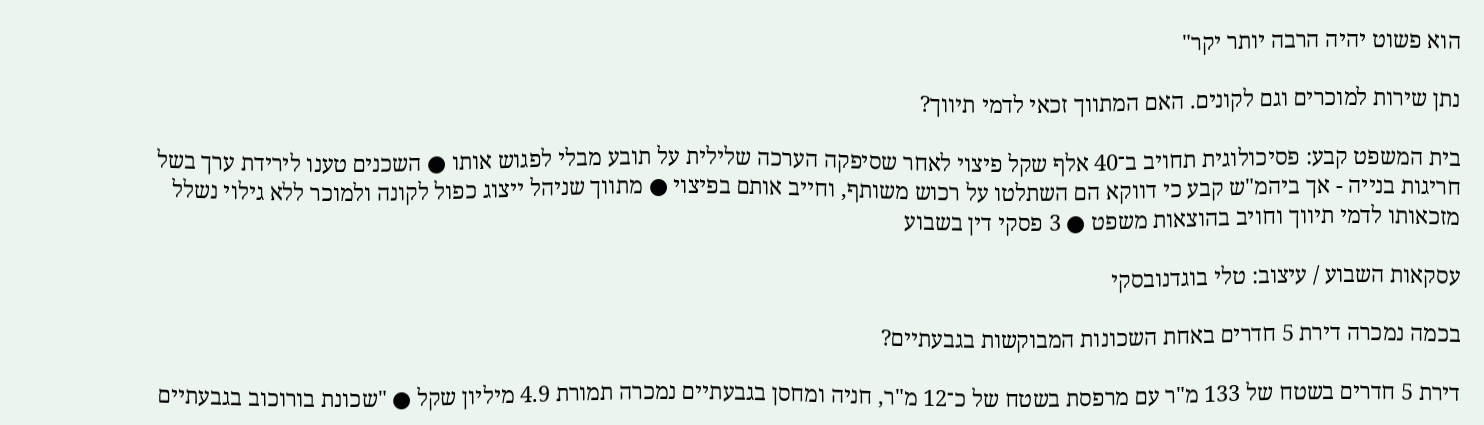הוא פשוט יהיה הרבה יותר יקר"

נתן שירות למוכרים וגם לקונים. האם המתווך זכאי לדמי תיווך?

בית המשפט קבע: פסיכולוגית תחויב ב־40 אלף שקל פיצוי לאחר שסיפקה הערכה שלילית על תובע מבלי לפגוש אותו ● השכנים טענו לירידת ערך בשל חריגות בנייה - אך ביהמ"ש קבע כי דווקא הם השתלטו על רכוש משותף, וחייב אותם בפיצוי ● מתווך שניהל ייצוג כפול לקונה ולמוכר ללא גילוי נשלל מזכאותו לדמי תיווך וחויב בהוצאות משפט ● 3 פסקי דין בשבוע

עסקאות השבוע / עיצוב: טלי בוגדנובסקי

בכמה נמכרה דירת 5 חדרים באחת השכונות המבוקשות בגבעתיים?

דירת 5 חדרים בשטח של 133 מ"ר עם מרפסת בשטח של כ־12 מ"ר, חניה ומחסן בגבעתיים נמכרה תמורת 4.9 מיליון שקל ● "שכונת בורוכוב בגבעתיים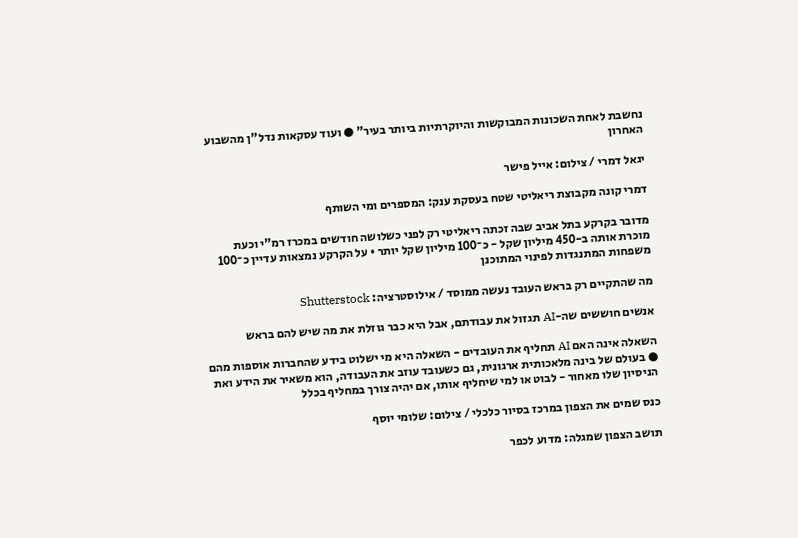נחשבת לאחת השכונות המבוקשות והיוקרתיות ביותר בעיר" ● ועוד עסקאות נדל"ן מהשבוע האחרון

יגאל דמרי / צילום: אייל פישר

דמרי קונה מקבוצת ריאליטי שטח בעסקת ענק: המספרים ומי השותף

מדובר בקרקע בתל אביב שבה זכתה ריאליטי רק לפני כשלושה חודשים במכרז רמ"י וכעת מוכרת אותה ב-450 מיליון שקל - כ־100 מיליון שקל יותר • על הקרקע נמצאות עדיין כ־100 משפחות המתנגדות לפינוי המתוכנן

מה שהתקיים רק בראש העובד נעשה ממוסד / אילוסטרציה: Shutterstock

אנשים חוששים שה-AI תגזול את עבודתם, אבל היא כבר גוזלת את מה שיש להם בראש

השאלה אינה האם AI תחליף את העובדים - השאלה היא מי ישלוט בידע שהחברות אוספות מהם ● בעולם של בינה מלאכותית ארגונית, גם כשעובד עוזב את העבודה, הוא משאיר את הידע ואת הניסיון שלו מאחור - לבוט או למי שיחליף אותו, אם יהיה צורך במחליף בכלל

כנס שמים את הצפון במרכז בסיור כלכלי / צילום: שלומי יוסף

תושב הצפון שמגלה: מדוע לכפר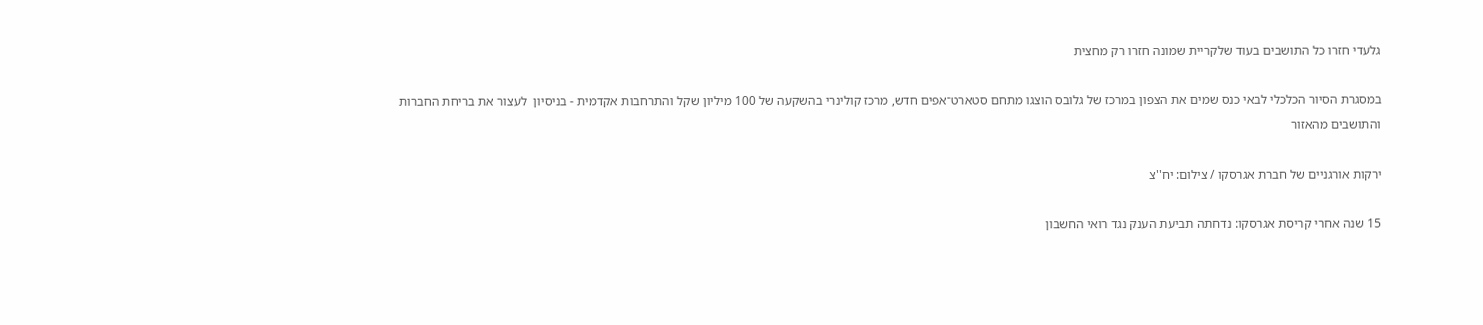גלעדי חזרו כל התושבים בעוד שלקריית שמונה חזרו רק מחצית

במסגרת הסיור הכלכלי לבאי כנס שמים את הצפון במרכז של גלובס הוצגו מתחם סטארט־אפים חדש, מרכז קולינרי בהשקעה של 100 מיליון שקל והתרחבות אקדמית - בניסיון  לעצור את בריחת החברות והתושבים מהאזור

ירקות אורגניים של חברת אגרסקו / צילום: יח''צ

15 שנה אחרי קריסת אגרסקו: נדחתה תביעת הענק נגד רואי החשבון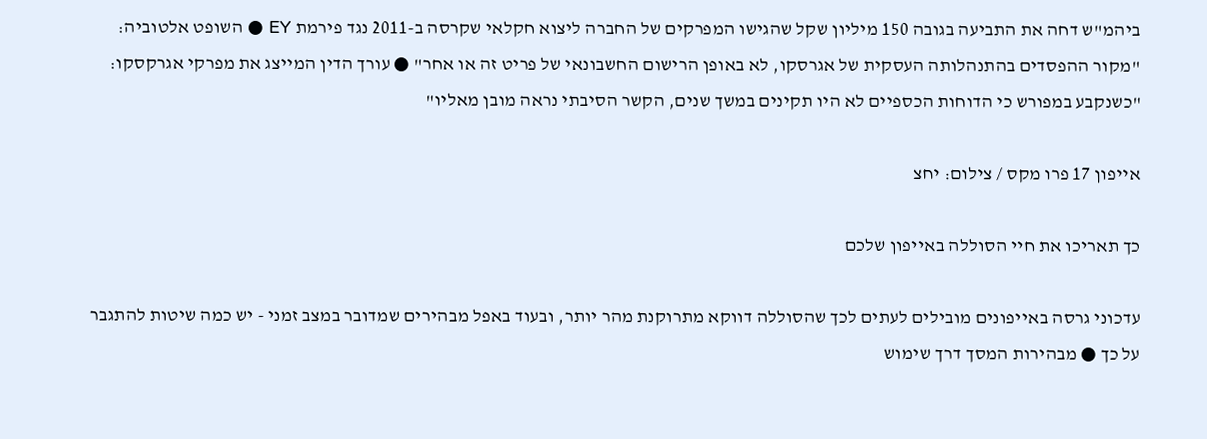ביהמ"ש דחה את התביעה בגובה 150 מיליון שקל שהגישו המפרקים של החברה ליצוא חקלאי שקרסה ב-2011 נגד פירמת EY ● השופט אלטוביה: "מקור ההפסדים בהתנהלותה העסקית של אגרסקו, לא באופן הרישום החשבונאי של פריט זה או אחר" ● עורך הדין המייצג את מפרקי אגרקסקו: "כשנקבע במפורש כי הדוחות הכספיים לא היו תקינים במשך שנים, הקשר הסיבתי נראה מובן מאליו"

אייפון 17 פרו מקס / צילום: יחצ

כך תאריכו את חיי הסוללה באייפון שלכם

עדכוני גרסה באייפונים מובילים לעתים לכך שהסוללה דווקא מתרוקנת מהר יותר, ובעוד באפל מבהירים שמדובר במצב זמני - יש כמה שיטות להתגבר על כך ● מבהירות המסך דרך שימוש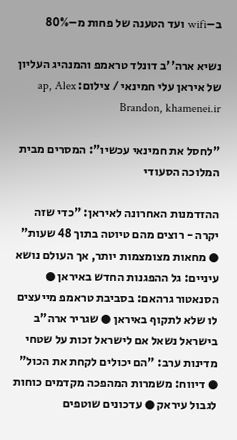ב–wifi ועד הטענה של פחות מ–80%

נשיא ארה''ב דונלד טראמפ והמנהיג העליון של איראן עלי חמינאי / צילום: ap, Alex Brandon, khamenei.ir

"לחסל את חמינאי עכשיו": המסרים מבית המלוכה הסעודי

ההזדמנות האחרונה לאיראן: "כדי שזה יקרה - רוצים מהם טיוטה בתוך 48 שעות" ● מחאות מצומצמות יותר, אך העולם נושא עיניים: גל ההפגנות החדש באיראן ● הסנאטור גרהאם: בסביבת טראמפ מייעצים לו שלא לתקוף באיראן ● שגריר ארה"ב בישראל נשאל אם לישראל זכות על שטחי מדינות ערב: "הם יכולים לקחת את הכול" ● דיווח: משמרות המהפכה מקדמים כוחות לגבול עיראק ● עדכונים שוטפים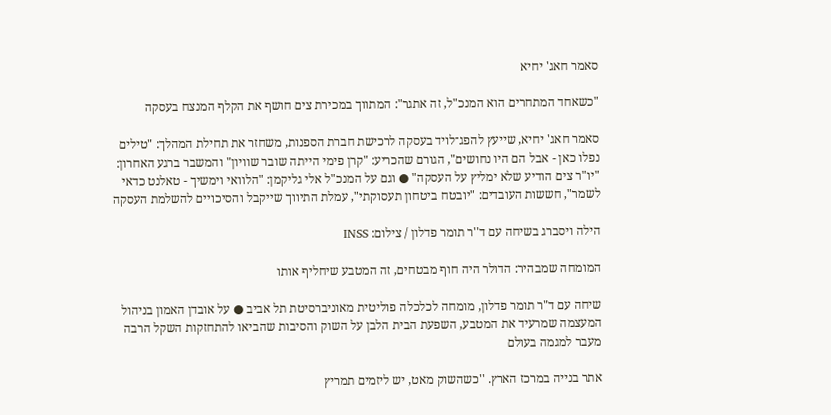סאמר חאג' יחיא

"כשאחד המתחרים הוא המנכ"ל, זה אתגר": המתווך במכירת צים חושף את הקלף המנצח בעסקה

סאמר חאג' יחיא, שייעץ להפג־לויד בעסקה לרכישת חברת הספנות, משחזר את תחילת המהלך: "טילים נפלו כאן - אבל הם היו נחושים", הגורם שהכריע: "קרן פימי הייתה שובר שוויון" והמשבר ברגע האחרון: "יו"ר צים הודיע שלא ימליץ על העסקה" ● וגם על המנכ"ל אלי גליקמן: "הלוואי וימשיך - טאלנט כדאי לשמר", חששות העובדים: "יובטח ביטחון תעסוקתי", עמלת התיווך שייקבל והסיכויים להשלמת העסקה

הילה ויסברג בשיחה עם ד''ר תומר פדלון / צילום: INSS

המומחה שמבהיר: הדולר היה חוף מבטחים, זה המטבע שיחליף אותו

שיחה עם ד"ר תומר פדלון, מומחה לכלכלה פוליטית מאוניברסיטת תל אביב ● על אובדן האמון בניהול המעצמה שמרעיד את המטבע, השפעת הבית הלבן על השוק והסיבות שהביאו להתחזקות השקל הרבה מעבר למגמה בעולם

אתר בנייה במרכז הארץ. ''כשהשוק מאט, יש ליזמים תמריץ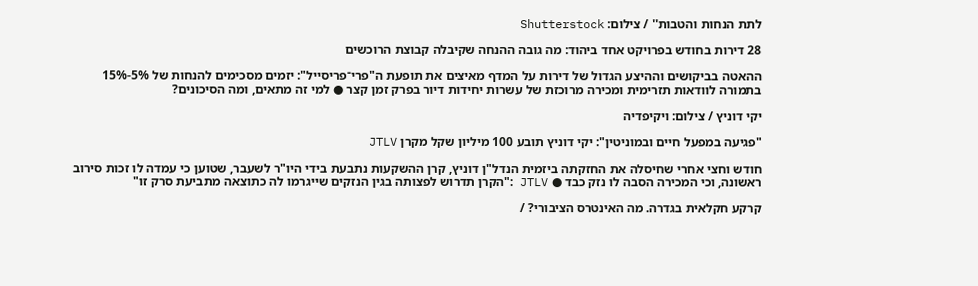לתת הנחות והטבות'' / צילום: Shutterstock

28 דירות בחודש בפרויקט אחד ביהוד: מה גובה ההנחה שקיבלה קבוצת הרוכשים

ההאטה בביקושים וההיצע הגדול של דירות על המדף מאיצים את תופעת ה"פרי־פריסייל": יזמים מסכימים להנחות של 5%-15% בתמורה לוודאות תזרימית ומכירה מרוכזת של עשרות יחידות דיור בפרק זמן קצר ● למי זה מתאים, ומה הסיכונים?

יקי דוניץ / צילום: ויקיפדיה

"פגיעה במפעל חיים ובמוניטין": יקי דוניץ תובע 100 מיליון שקל מקרן JTLV

חודש וחצי אחרי שחיסלה את החזקתה ביזמית הנדל"ן דוניץ, קרן ההשקעות נתבעת בידי היו"ר לשעבר, שטוען כי עמדה לו זכות סירוב ראשונה, וכי המכירה הסבה לו נזק כבד ● JTLV :"הקרן תדרוש לפצותה בגין הנזקים שייגרמו לה כתוצאה מתביעת סרק זו"

קרקע חקלאית בגדרה. מה האינטרס הציבורי? /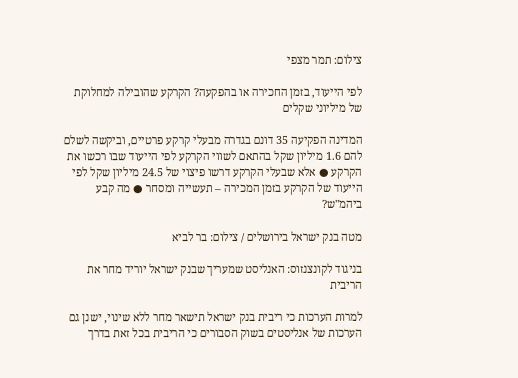צילום: תמר מצפי

לפי הייעוד, בזמן החכירה או בהפקעה? הקרקע שהובילה למחלוקת של מיליוני שקלים

המדינה הפקיעה 35 דונם בגדרה מבעלי קרקע פרטיים, וביקשה לשלם להם 1.6 מיליון שקל בהתאם לשווי הקרקע לפי הייעוד שבו רכשו את הקרקע ● אלא שבעלי הקרקע דרשו פיצוי של 24.5 מיליון שקל לפי הייעוד של הקרקע בזמן המכירה – תעשייה ומסחר ● מה קבע ביהמ"ש?

מטה בנק ישראל בירושלים / צילום: בר לביא

בניגוד לקונצנזוס: האנליסט שמעריך שבנק ישראל יוריד מחר את הריבית

למרות הערכות כי ריבית בנק ישראל תישאר מחר ללא שינוי, ישנן גם הערכות של אנליסטים בשוק הסבורים כי הריבית בכל זאת בדרך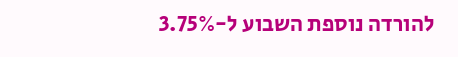להורדה נוספת השבוע ל-3.75%